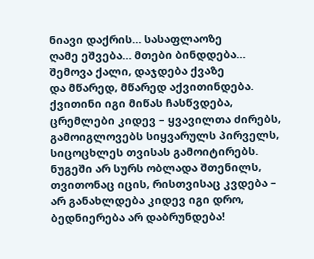ნიავი დაქრის… სასაფლაოზე
ღამე ეშვება… მთები ბინდდება…
შემოვა ქალი, დაჯდება ქვაზე
და მწარედ, მწარედ აქვითინდება.
ქვითინი იგი მიწას ჩასწვდება,
ცრემლები კიდევ – ყვავილთა ძირებს,
გამოიგლოვებს სიყვარულს პირველს,
სიცოცხლეს თვისას გამოიტირებს.
ნუგეში არ სურს ობლადა შთენილს,
თვითონაც იცის, რისთვისაც კვდება –
არ განახლდება კიდევ იგი დრო,
ბედნიერება არ დაბრუნდება!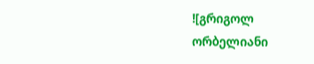![გრიგოლ ორბელიანი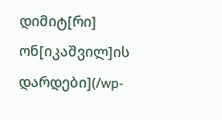დიმიტ[რი] ონ[იკაშვილ]ის დარდები](/wp-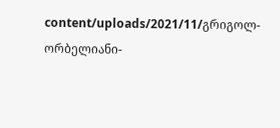content/uploads/2021/11/გრიგოლ-ორბელიანი-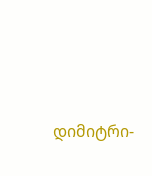დიმიტრი-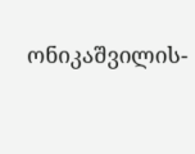ონიკაშვილის-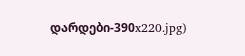დარდები-390x220.jpg)